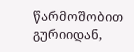წარმოშობით გურიიდან,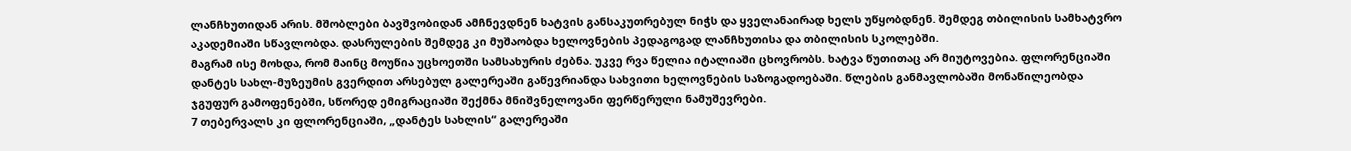ლანჩხუთიდან არის. მშობლები ბავშვობიდან ამჩნევდნენ ხატვის განსაკუთრებულ ნიჭს და ყველანაირად ხელს უწყობდნენ. შემდეგ თბილისის სამხატვრო აკადემიაში სწავლობდა. დასრულების შემდეგ კი მუშაობდა ხელოვნების პედაგოგად ლანჩხუთისა და თბილისის სკოლებში.
მაგრამ ისე მოხდა, რომ მაინც მოუწია უცხოეთში სამსახურის ძებნა. უკვე რვა წელია იტალიაში ცხოვრობს. ხატვა წუთითაც არ მიუტოვებია. ფლორენციაში დანტეს სახლ-მუზეუმის გვერდით არსებულ გალერეაში გაწევრიანდა სახვითი ხელოვნების საზოგადოებაში. წლების განმავლობაში მონაწილეობდა ჯგუფურ გამოფენებში, სწორედ ემიგრაციაში შექმნა მნიშვნელოვანი ფერწერული ნამუშევრები.
7 თებერვალს კი ფლორენციაში, „დანტეს სახლის“ გალერეაში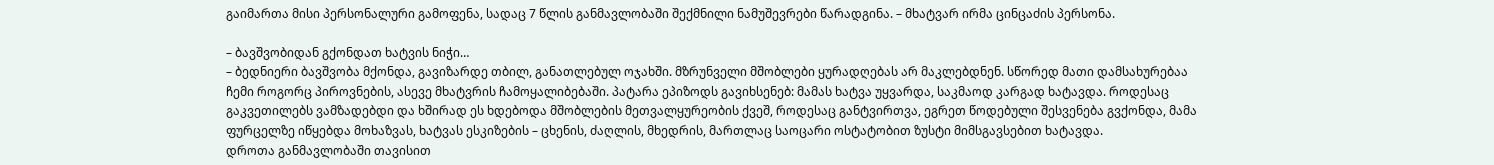გაიმართა მისი პერსონალური გამოფენა, სადაც 7 წლის განმავლობაში შექმნილი ნამუშევრები წარადგინა. – მხატვარ ირმა ცინცაძის პერსონა.

– ბავშვობიდან გქონდათ ხატვის ნიჭი…
– ბედნიერი ბავშვობა მქონდა, გავიზარდე თბილ, განათლებულ ოჯახში. მზრუნველი მშობლები ყურადღებას არ მაკლებდნენ. სწორედ მათი დამსახურებაა ჩემი როგორც პიროვნების, ასევე მხატვრის ჩამოყალიბებაში. პატარა ეპიზოდს გავიხსენებ: მამას ხატვა უყვარდა, საკმაოდ კარგად ხატავდა. როდესაც გაკვეთილებს ვამზადებდი და ხშირად ეს ხდებოდა მშობლების მეთვალყურეობის ქვეშ, როდესაც განტვირთვა, ეგრეთ წოდებული შესვენება გვქონდა, მამა ფურცელზე იწყებდა მოხაზვას, ხატვას ესკიზების – ცხენის, ძაღლის, მხედრის, მართლაც საოცარი ოსტატობით ზუსტი მიმსგავსებით ხატავდა.
დროთა განმავლობაში თავისით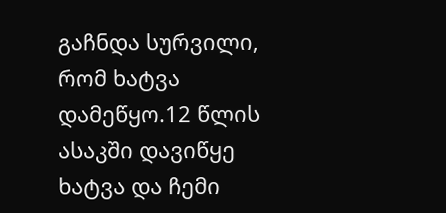გაჩნდა სურვილი, რომ ხატვა დამეწყო.12 წლის ასაკში დავიწყე ხატვა და ჩემი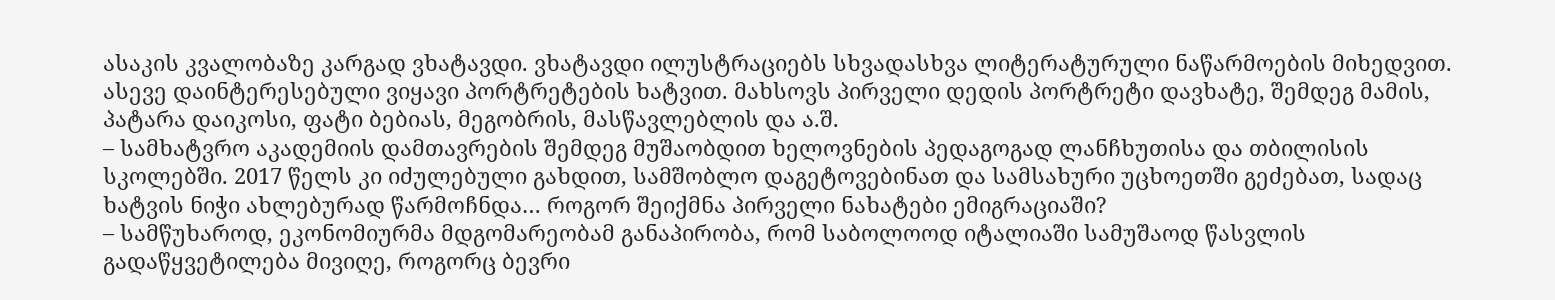ასაკის კვალობაზე კარგად ვხატავდი. ვხატავდი ილუსტრაციებს სხვადასხვა ლიტერატურული ნაწარმოების მიხედვით. ასევე დაინტერესებული ვიყავი პორტრეტების ხატვით. მახსოვს პირველი დედის პორტრეტი დავხატე, შემდეგ მამის, პატარა დაიკოსი, ფატი ბებიას, მეგობრის, მასწავლებლის და ა.შ.
– სამხატვრო აკადემიის დამთავრების შემდეგ მუშაობდით ხელოვნების პედაგოგად ლანჩხუთისა და თბილისის სკოლებში. 2017 წელს კი იძულებული გახდით, სამშობლო დაგეტოვებინათ და სამსახური უცხოეთში გეძებათ, სადაც ხატვის ნიჭი ახლებურად წარმოჩნდა… როგორ შეიქმნა პირველი ნახატები ემიგრაციაში?
– სამწუხაროდ, ეკონომიურმა მდგომარეობამ განაპირობა, რომ საბოლოოდ იტალიაში სამუშაოდ წასვლის გადაწყვეტილება მივიღე, როგორც ბევრი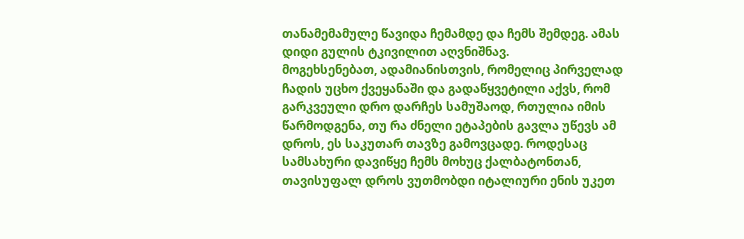თანამემამულე წავიდა ჩემამდე და ჩემს შემდეგ. ამას დიდი გულის ტკივილით აღვნიშნავ.
მოგეხსენებათ, ადამიანისთვის, რომელიც პირველად ჩადის უცხო ქვეყანაში და გადაწყვეტილი აქვს, რომ გარკვეული დრო დარჩეს სამუშაოდ, რთულია იმის წარმოდგენა, თუ რა ძნელი ეტაპების გავლა უწევს ამ დროს, ეს საკუთარ თავზე გამოვცადე. როდესაც სამსახური დავიწყე ჩემს მოხუც ქალბატონთან, თავისუფალ დროს ვუთმობდი იტალიური ენის უკეთ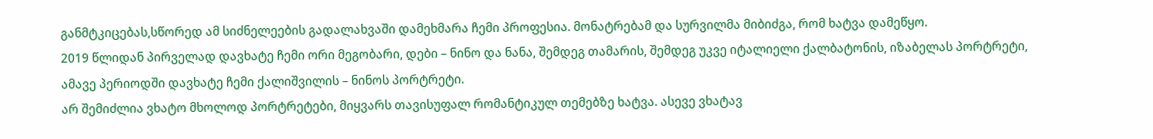განმტკიცებას,სწორედ ამ სიძნელეების გადალახვაში დამეხმარა ჩემი პროფესია. მონატრებამ და სურვილმა მიბიძგა, რომ ხატვა დამეწყო.
2019 წლიდან პირველად დავხატე ჩემი ორი მეგობარი, დები – ნინო და ნანა, შემდეგ თამარის, შემდეგ უკვე იტალიელი ქალბატონის, იზაბელას პორტრეტი, ამავე პერიოდში დავხატე ჩემი ქალიშვილის – ნინოს პორტრეტი.
არ შემიძლია ვხატო მხოლოდ პორტრეტები, მიყვარს თავისუფალ რომანტიკულ თემებზე ხატვა. ასევე ვხატავ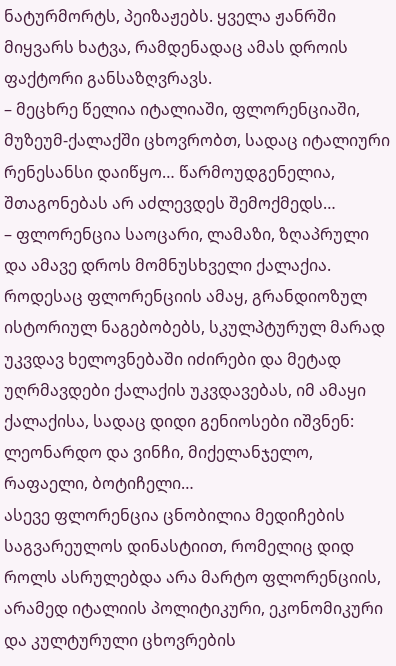ნატურმორტს, პეიზაჟებს. ყველა ჟანრში მიყვარს ხატვა, რამდენადაც ამას დროის ფაქტორი განსაზღვრავს.
– მეცხრე წელია იტალიაში, ფლორენციაში, მუზეუმ-ქალაქში ცხოვრობთ, სადაც იტალიური რენესანსი დაიწყო… წარმოუდგენელია, შთაგონებას არ აძლევდეს შემოქმედს…
– ფლორენცია საოცარი, ლამაზი, ზღაპრული და ამავე დროს მომნუსხველი ქალაქია. როდესაც ფლორენციის ამაყ, გრანდიოზულ ისტორიულ ნაგებობებს, სკულპტურულ მარად უკვდავ ხელოვნებაში იძირები და მეტად უღრმავდები ქალაქის უკვდავებას, იმ ამაყი ქალაქისა, სადაც დიდი გენიოსები იშვნენ: ლეონარდო და ვინჩი, მიქელანჯელო, რაფაელი, ბოტიჩელი…
ასევე ფლორენცია ცნობილია მედიჩების საგვარეულოს დინასტიით, რომელიც დიდ როლს ასრულებდა არა მარტო ფლორენციის, არამედ იტალიის პოლიტიკური, ეკონომიკური და კულტურული ცხოვრების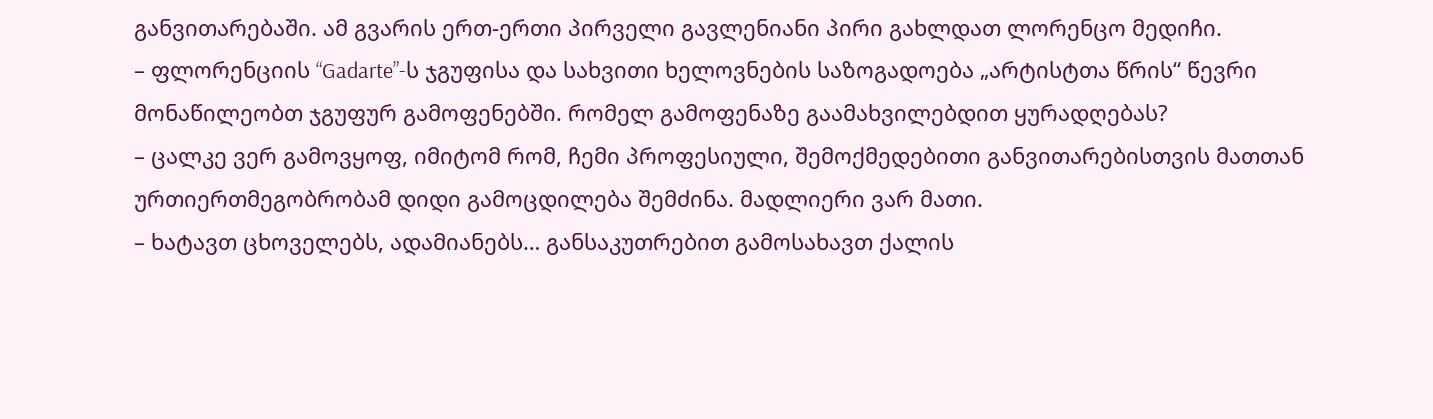განვითარებაში. ამ გვარის ერთ-ერთი პირველი გავლენიანი პირი გახლდათ ლორენცო მედიჩი.
– ფლორენციის “Gadarte”-ს ჯგუფისა და სახვითი ხელოვნების საზოგადოება „არტისტთა წრის“ წევრი მონაწილეობთ ჯგუფურ გამოფენებში. რომელ გამოფენაზე გაამახვილებდით ყურადღებას?
– ცალკე ვერ გამოვყოფ, იმიტომ რომ, ჩემი პროფესიული, შემოქმედებითი განვითარებისთვის მათთან ურთიერთმეგობრობამ დიდი გამოცდილება შემძინა. მადლიერი ვარ მათი.
– ხატავთ ცხოველებს, ადამიანებს… განსაკუთრებით გამოსახავთ ქალის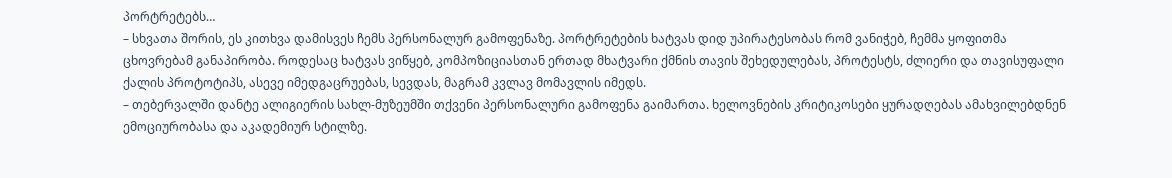პორტრეტებს…
– სხვათა შორის, ეს კითხვა დამისვეს ჩემს პერსონალურ გამოფენაზე. პორტრეტების ხატვას დიდ უპირატესობას რომ ვანიჭებ, ჩემმა ყოფითმა ცხოვრებამ განაპირობა. როდესაც ხატვას ვიწყებ, კომპოზიციასთან ერთად მხატვარი ქმნის თავის შეხედულებას, პროტესტს, ძლიერი და თავისუფალი ქალის პროტოტიპს, ასევე იმედგაცრუებას, სევდას, მაგრამ კვლავ მომავლის იმედს.
– თებერვალში დანტე ალიგიერის სახლ-მუზეუმში თქვენი პერსონალური გამოფენა გაიმართა. ხელოვნების კრიტიკოსები ყურადღებას ამახვილებდნენ ემოციურობასა და აკადემიურ სტილზე.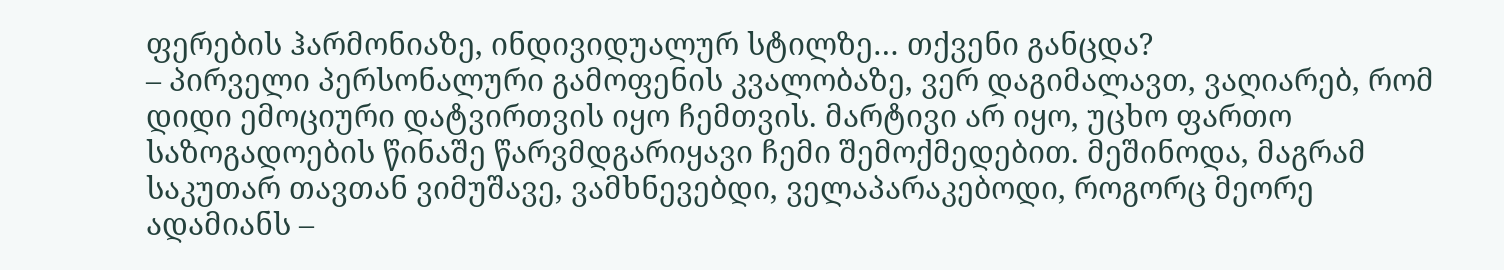ფერების ჰარმონიაზე, ინდივიდუალურ სტილზე… თქვენი განცდა?
– პირველი პერსონალური გამოფენის კვალობაზე, ვერ დაგიმალავთ, ვაღიარებ, რომ დიდი ემოციური დატვირთვის იყო ჩემთვის. მარტივი არ იყო, უცხო ფართო საზოგადოების წინაშე წარვმდგარიყავი ჩემი შემოქმედებით. მეშინოდა, მაგრამ საკუთარ თავთან ვიმუშავე, ვამხნევებდი, ველაპარაკებოდი, როგორც მეორე ადამიანს –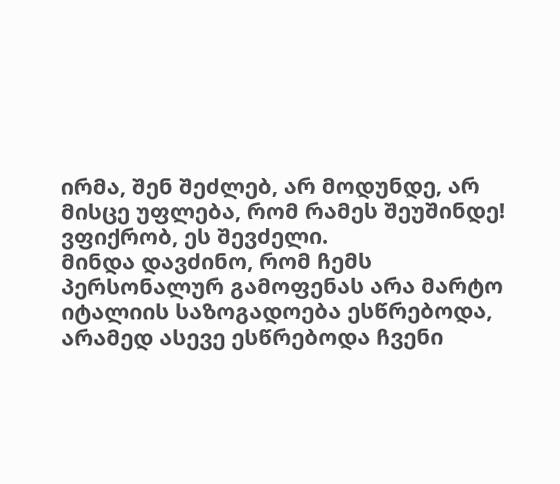ირმა, შენ შეძლებ, არ მოდუნდე, არ მისცე უფლება, რომ რამეს შეუშინდე! ვფიქრობ, ეს შევძელი.
მინდა დავძინო, რომ ჩემს პერსონალურ გამოფენას არა მარტო იტალიის საზოგადოება ესწრებოდა, არამედ ასევე ესწრებოდა ჩვენი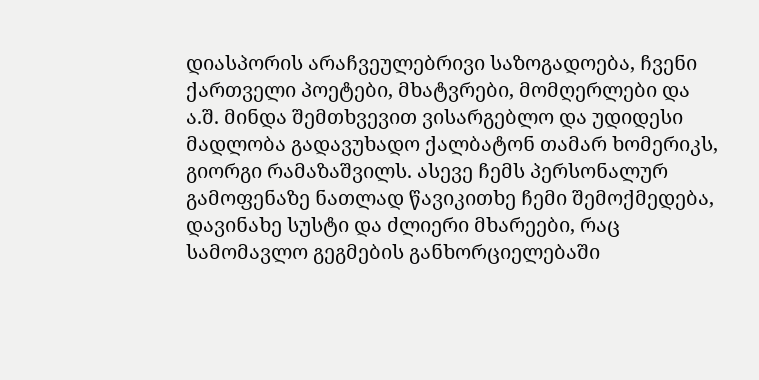დიასპორის არაჩვეულებრივი საზოგადოება, ჩვენი ქართველი პოეტები, მხატვრები, მომღერლები და ა.შ. მინდა შემთხვევით ვისარგებლო და უდიდესი მადლობა გადავუხადო ქალბატონ თამარ ხომერიკს, გიორგი რამაზაშვილს. ასევე ჩემს პერსონალურ გამოფენაზე ნათლად წავიკითხე ჩემი შემოქმედება, დავინახე სუსტი და ძლიერი მხარეები, რაც სამომავლო გეგმების განხორციელებაში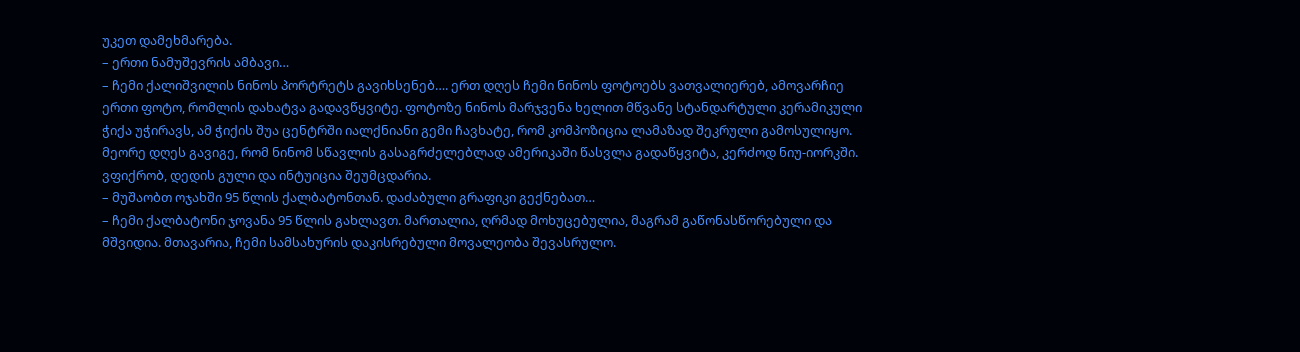უკეთ დამეხმარება.
– ერთი ნამუშევრის ამბავი…
– ჩემი ქალიშვილის ნინოს პორტრეტს გავიხსენებ…. ერთ დღეს ჩემი ნინოს ფოტოებს ვათვალიერებ, ამოვარჩიე ერთი ფოტო, რომლის დახატვა გადავწყვიტე. ფოტოზე ნინოს მარჯვენა ხელით მწვანე სტანდარტული კერამიკული ჭიქა უჭირავს, ამ ჭიქის შუა ცენტრში იალქნიანი გემი ჩავხატე, რომ კომპოზიცია ლამაზად შეკრული გამოსულიყო. მეორე დღეს გავიგე, რომ ნინომ სწავლის გასაგრძელებლად ამერიკაში წასვლა გადაწყვიტა, კერძოდ ნიუ-იორკში. ვფიქრობ, დედის გული და ინტუიცია შეუმცდარია.
– მუშაობთ ოჯახში 95 წლის ქალბატონთან. დაძაბული გრაფიკი გექნებათ…
– ჩემი ქალბატონი ჯოვანა 95 წლის გახლავთ. მართალია, ღრმად მოხუცებულია, მაგრამ გაწონასწორებული და მშვიდია. მთავარია, ჩემი სამსახურის დაკისრებული მოვალეობა შევასრულო.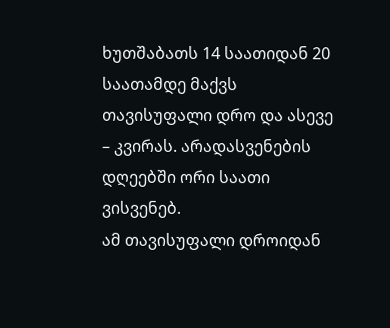ხუთშაბათს 14 საათიდან 20 საათამდე მაქვს თავისუფალი დრო და ასევე – კვირას. არადასვენების დღეებში ორი საათი ვისვენებ.
ამ თავისუფალი დროიდან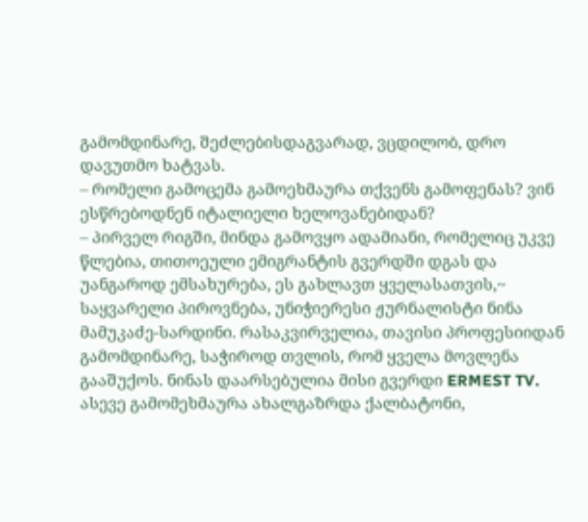გამომდინარე, შეძლებისდაგვარად, ვცდილობ, დრო დავუთმო ხატვას.
– რომელი გამოცემა გამოეხმაურა თქვენს გამოფენას? ვინ ესწრებოდნენ იტალიელი ხელოვანებიდან?
– პირველ რიგში, მინდა გამოვყო ადამიანი, რომელიც უკვე წლებია, თითოეული ემიგრანტის გვერდში დგას და უანგაროდ ემსახურება, ეს გახლავთ ყველასათვის,~ საყვარელი პიროვნება, უნიჭიერესი ჟურნალისტი ნინა მამუკაძე-სარდინი. რასაკვირველია, თავისი პროფესიიდან გამომდინარე, საჭიროდ თვლის, რომ ყველა მოვლენა გააშუქოს. ნინას დაარსებულია მისი გვერდი ERMEST TV.
ასევე გამომეხმაურა ახალგაზრდა ქალბატონი,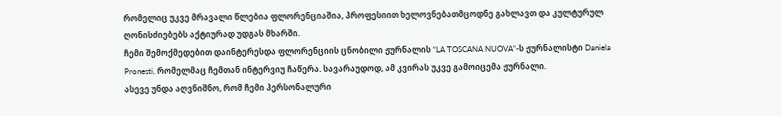რომელიც უკვე მრავალი წლებია ფლორენციაშია, პროფესიით ხელოვნებათმცოდნე გახლავთ და კულტურულ ღონისძიებებს აქტიურად უდგას მხარში.
ჩემი შემოქმედებით დაინტერესდა ფლორენციის ცნობილი ჟურნალის “LA TOSCANA NUOVA”-ს ჟურნალისტი Daniela Pronesti, რომელმაც ჩემთან ინტერვიუ ჩაწერა. სავარაუდოდ, ამ კვირას უკვე გამოიცემა ჟურნალი.
ასევე უნდა აღვნიშნო, რომ ჩემი პერსონალური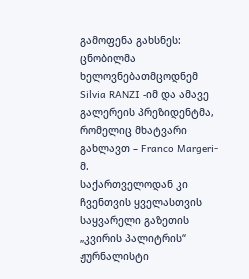გამოფენა გახსნეს: ცნობილმა ხელოვნებათმცოდნემ Silvia RANZI -იმ და ამავე გალერეის პრეზიდენტმა, რომელიც მხატვარი გახლავთ – Franco Margeri-მ.
საქართველოდან კი ჩვენთვის ყველასთვის საყვარელი გაზეთის „კვირის პალიტრის“ ჟურნალისტი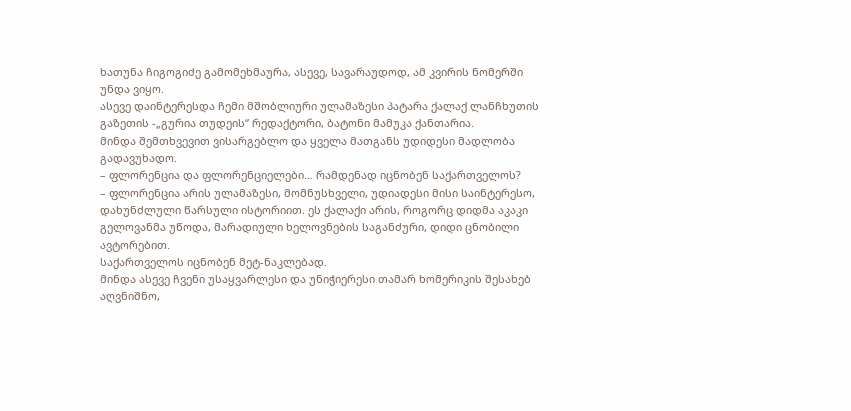ხათუნა ჩიგოგიძე გამომეხმაურა, ასევე, სავარაუდოდ, ამ კვირის ნომერში უნდა ვიყო.
ასევე დაინტერესდა ჩემი მშობლიური ულამაზესი პატარა ქალაქ ლანჩხუთის გაზეთის -„გურია თუდეის“ რედაქტორი, ბატონი მამუკა ქანთარია.
მინდა შემთხვევით ვისარგებლო და ყველა მათგანს უდიდესი მადლობა გადავუხადო.
– ფლორენცია და ფლორენციელები… რამდენად იცნობენ საქართველოს?
– ფლორენცია არის ულამაზესი, მომნუსხველი, უდიადესი მისი საინტერესო, დახუნძლული წარსული ისტორიით. ეს ქალაქი არის, როგორც დიდმა აკაკი გელოვანმა უწოდა, მარადიული ხელოვნების საგანძური, დიდი ცნობილი ავტორებით.
საქართველოს იცნობენ მეტ-ნაკლებად.
მინდა ასევე ჩვენი უსაყვარლესი და უნიჭიერესი თამარ ხომერიკის შესახებ აღვნიშნო,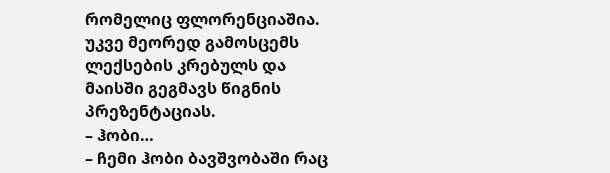რომელიც ფლორენციაშია. უკვე მეორედ გამოსცემს ლექსების კრებულს და მაისში გეგმავს წიგნის პრეზენტაციას.
– ჰობი…
– ჩემი ჰობი ბავშვობაში რაც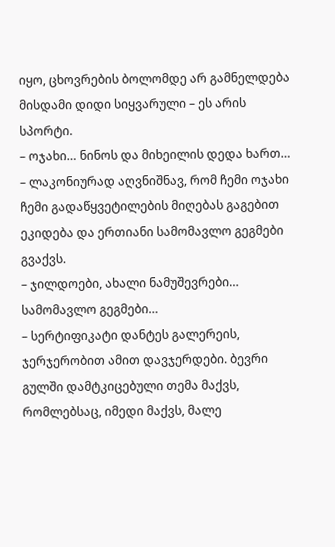იყო, ცხოვრების ბოლომდე არ გამნელდება მისდამი დიდი სიყვარული – ეს არის სპორტი.
– ოჯახი… ნინოს და მიხეილის დედა ხართ…
– ლაკონიურად აღვნიშნავ, რომ ჩემი ოჯახი ჩემი გადაწყვეტილების მიღებას გაგებით ეკიდება და ერთიანი სამომავლო გეგმები გვაქვს.
– ჯილდოები, ახალი ნამუშევრები… სამომავლო გეგმები…
– სერტიფიკატი დანტეს გალერეის, ჯერჯერობით ამით დავჯერდები. ბევრი გულში დამტკიცებული თემა მაქვს, რომლებსაც, იმედი მაქვს, მალე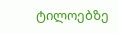ტილოებზე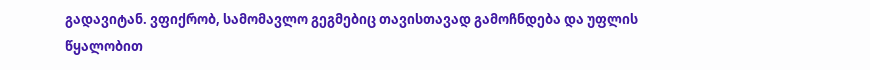გადავიტან. ვფიქრობ, სამომავლო გეგმებიც თავისთავად გამოჩნდება და უფლის წყალობით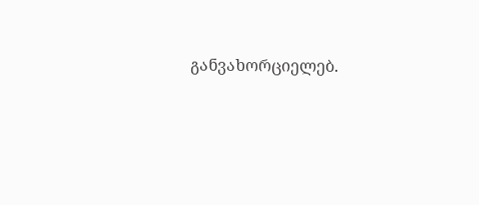განვახორციელებ.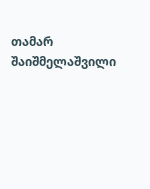თამარ შაიშმელაშვილი